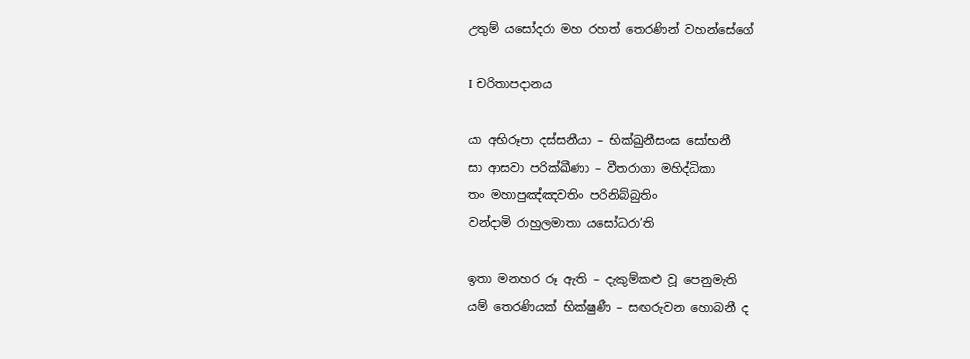උතුම් යසෝදරා මහ රහත් තෙරණින් වහන්සේගේ

I චරිතාපදානය

යා අභිරූපා දස්සනීයා – භික්ඛුනීසංඝ සෝභනී
සා ආසවා පරික්ඛීණා – වීතරාගා මහිද්ධිකා
තං මහාපුඤ්ඤවතිං පරිනිබ්බුතිං
වන්දාමි රාහුලමාතා යසෝධරා’ති

ඉතා මනහර රූ ඇති – දැකුම්කළු වූ පෙනුමැති
යම් තෙරණියක් භික්ෂුණී – සඟරුවන හොබනී ද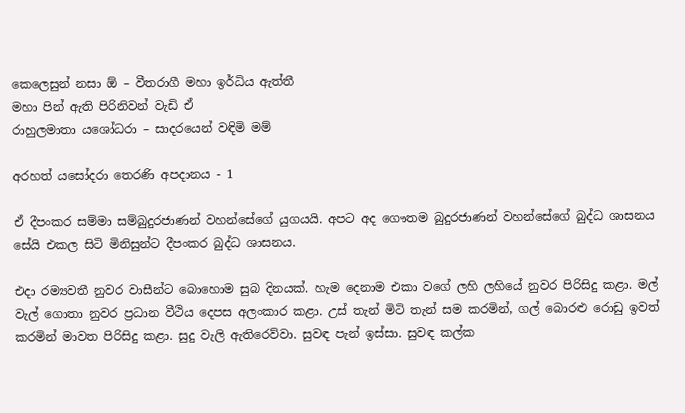කෙලෙසුන් නසා ඕ – වීතරාගී මහා ඉර්ධිය ඇත්තී
මහා පින් ඇති පිරිනිවන් වැඩි ඒ
රාහුලමාතා යශෝධරා – සාදරයෙන් වඳිමි මම්

අරහත් යසෝදරා තෙරණි අපදානය - 1

ඒ දීපංකර සම්මා සම්බුදුරජාණන් වහන්සේගේ යුගයයි. අපට අද ගෞතම බුදුරජාණන් වහන්සේගේ බුද්ධ ශාසනය සේයි එකල සිටි මිනිසුන්ට දීපංකර බුද්ධ ශාසනය.

එදා රම්‍යවතී නුවර වාසීන්ට බොහොම සුබ දිනයක්. හැම දෙනාම එකා වගේ ලහි ලහියේ නුවර පිරිසිදු කළා. මල් වැල් ගොතා නුවර ප්‍රධාන වීථිය දෙපස අලංකාර කළා. උස් තැන් මිටි තැන් සම කරමින්, ගල් බොරළු රොඩු ඉවත් කරමින් මාවත පිරිසිදු කළා. සුදු වැලි ඇතිරෙව්වා. සුවඳ පැන් ඉස්සා. සුවඳ කල්ක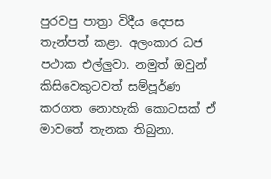පුරවපු පාත්‍රා විදීය දෙපස තැන්පත් කළා. අලංකාර ධජ පථාක එල්ලුවා. නමුත් ඔවුන් කිසිවෙකුටවත් සම්පූර්ණ කරගත නොහැකි කොටසක් ඒ මාවතේ තැනක තිබුනා.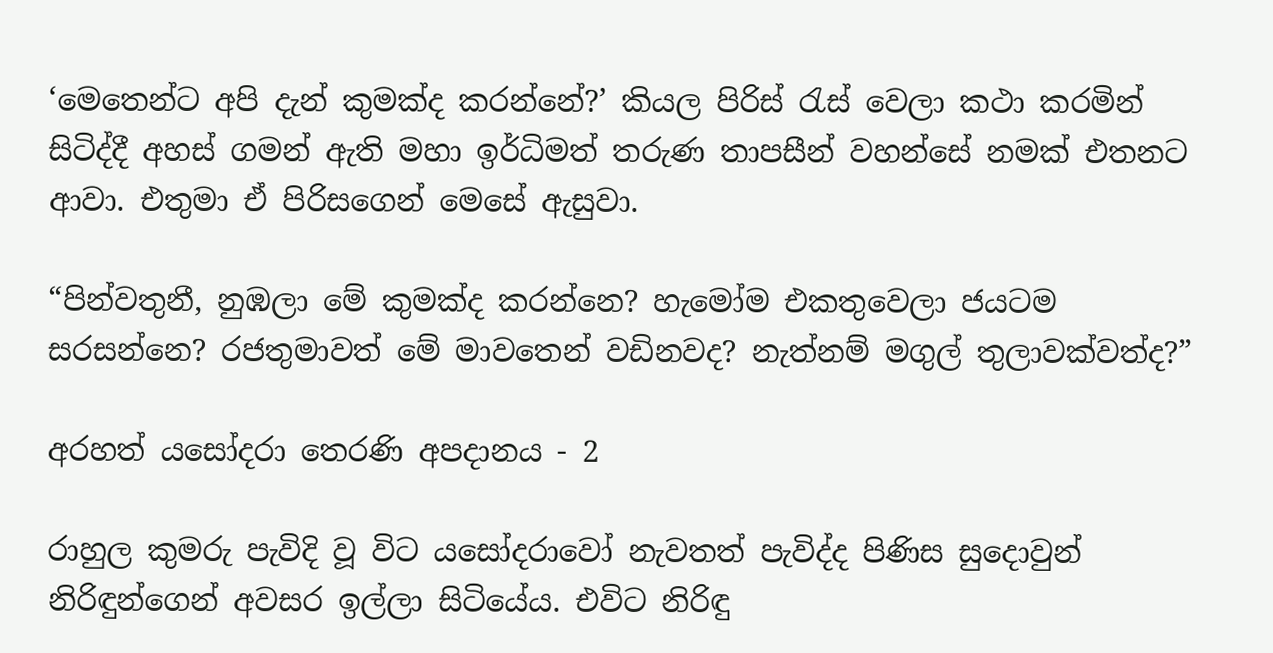‘මෙතෙන්ට අපි දැන් කුමක්ද කරන්නේ?’ කියල පිරිස් රැස් වෙලා කථා කරමින් සිටිද්දී අහස් ගමන් ඇති මහා ඉර්ධිමත් තරුණ තාපසීන් වහන්සේ නමක් එතනට ආවා. එතුමා ඒ පිරිසගෙන් මෙසේ ඇසුවා.

“පින්වතුනී, නුඹලා මේ කුමක්ද කරන්නෙ? හැමෝම එකතුවෙලා ජයටම සරසන්නෙ? රජතුමාවත් මේ මාවතෙන් වඩිනවද? නැත්නම් මගුල් තුලාවක්වත්ද?”

අරහත් යසෝදරා තෙරණි අපදානය - 2

රාහුල කුමරු පැවිදි වූ විට යසෝදරාවෝ නැවතත් පැවිද්ද පිණිස සුදොවුන් නිරිඳුන්ගෙන් අවසර ඉල්ලා සිටියේය. එවිට නිරිඳු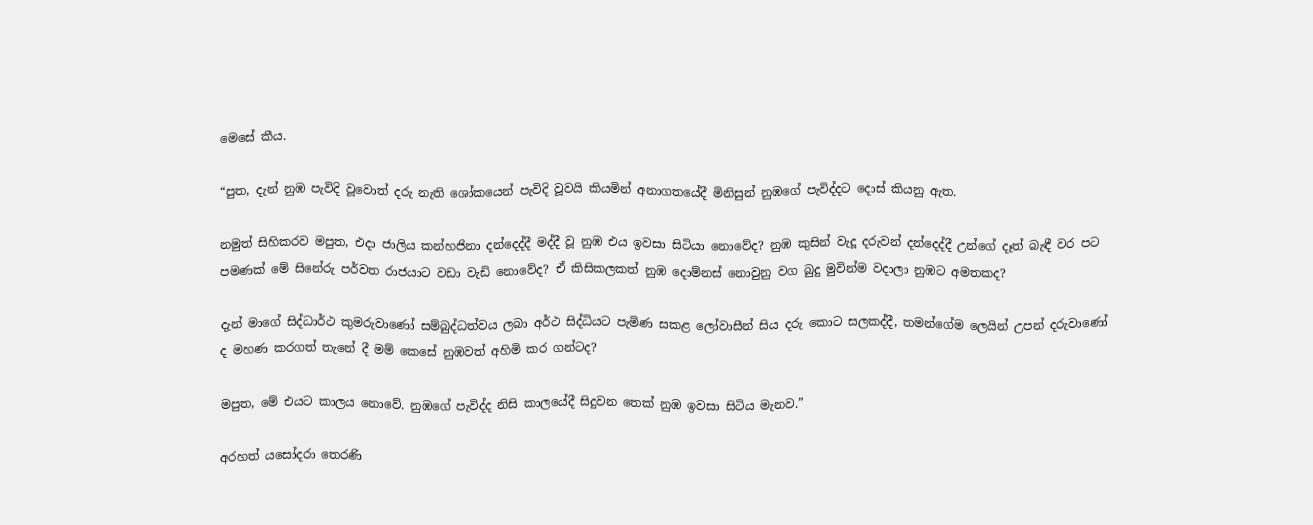මෙසේ කීය.

“පුත, දැන් නුඹ පැවිදි වූවොත් දරු නැති ශෝකයෙන් පැවිදි වූවයි කියමින් අනාගතයේදී මිනිසුන් නුඹගේ පැවිද්දට දොස් කියනු ඇත.

නමුත් සිහිකරව මපුත, එදා ජාලිය කන්හජිනා දන්දෙද්දී මද්දී වූ නුඹ එය ඉවසා සිටියා නොවේද? නුඹ කුසින් වැදූ දරුවන් දන්දෙද්දී උන්ගේ දෑත් බැඳී වර පට පමණක් මේ සිනේරු පර්වත රාජයාට වඩා වැඩි නොවේද? ඒ කිසිකලකත් නුඹ දොම්නස් නොවුනු වග බුදු මුවින්ම වදාලා නුඹට අමතකද?

දැන් මාගේ සිද්ධාර්ථ කුමරුවාණෝ සම්බුද්ධත්වය ලබා අර්ථ සිද්ධියට පැමිණ සකළ ලෝවාසීන් සිය දරු කොට සලකද්දී, තමන්ගේම ලෙයින් උපන් දරුවාණෝ ද මහණ කරගත් තැනේ දී මම් කෙසේ නුඹවත් අහිමි කර ගන්ටද?

මපුත, මේ එයට කාලය නොවේ. නුඹගේ පැවිද්ද නිසි කාලයේදී සිදුවන තෙක් නුඹ ඉවසා සිටිය මැනව.”

අරහත් යසෝදරා තෙරණි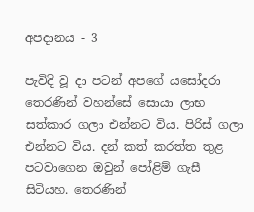අපදානය - 3

පැවිදි වූ දා පටන් අපගේ යසෝදරා තෙරණින් වහන්සේ සොයා ලාභ සත්කාර ගලා එන්නට විය. පිරිස් ගලා එන්නට විය. දන් කත් කරත්ත තුළ පටවාගෙන ඔවුන් පෝළිම් ගැසී සිටියහ. තෙරණින්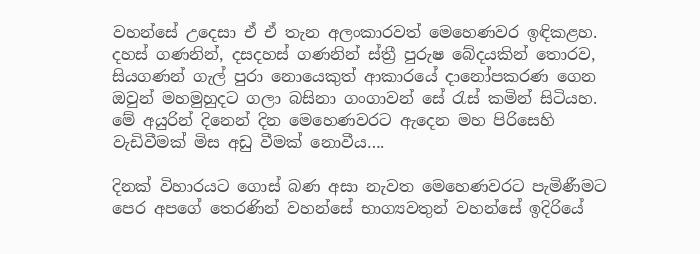වහන්සේ උදෙසා ඒ ඒ තැන අලංකාරවත් මෙහෙණවර ඉඳිකළහ. දහස් ගණනින්, දසදහස් ගණනින් ස්ත්‍රී පුරුෂ බේදයකින් තොරව, සියගණන් ගැල් පුරා නොයෙකුත් ආකාරයේ දානෝපකරණ ගෙන ඔවුන් මහමුහුදට ගලා බසිනා ගංගාවන් සේ රැස් කමින් සිටියහ. මේ අයුරින් දිනෙන් දින මෙහෙණවරට ඇදෙන මහ පිරිසෙහි වැඩිවීමක් මිස අඩු වීමක් නොවීය….

දිනක් විහාරයට ගොස් බණ අසා නැවත මෙහෙණවරට පැමිණීමට පෙර අපගේ තෙරණින් වහන්සේ භාග්‍යවතුන් වහන්සේ ඉදිරියේ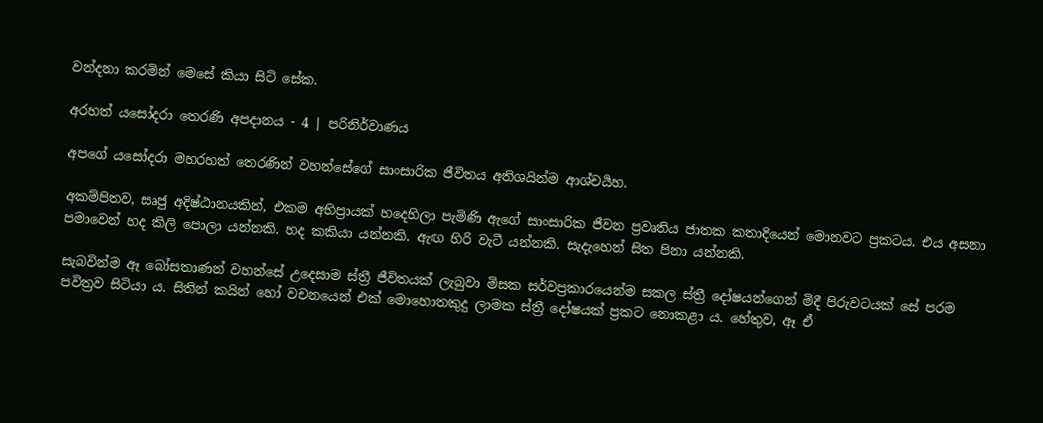වන්දනා කරමින් මෙසේ කියා සිටි සේක.

අරහත් යසෝදරා තෙරණි අපදානය - 4 | පරිනිර්වාණය

අපගේ යසෝදරා මහරහත් තෙරණින් වහන්සේගේ සාංසාරික ජීවිතය අතිශයින්ම ආශ්චර්‍යහ.

අකම්පිතව, සෘජු අදිෂ්ඨානයකින්, එකම අභිප්‍රායක් හදෙහිලා පැමිණි ඇගේ සාංසාරික ජීවන ප්‍රවෘතිය ජාතක කතාදියෙන් මොනවට ප්‍රකටය. එය අසනා පමාවෙන් හද කිලි පොලා යන්නකි. හද කකියා යන්නකි. ඇඟ හිරි වැටී යන්නකි. සැදැහෙන් සිත පිනා යන්නකි.

සැබවින්ම ඈ බෝසතාණන් වහන්සේ උදෙසාම ස්ත්‍රී ජීවිතයක් ලැබුවා මිසක සර්වප්‍රකාරයෙන්ම සකල ස්ත්‍රී දෝෂයන්ගෙන් මිදී පිරුවටයක් සේ පරම පවිත්‍රව සිටියා ය. සිතින් කයින් හෝ වචනයෙන් එක් මොහොතකුදු ලාමක ස්ත්‍රී දෝෂයක් ප්‍රකට නොකළා ය. හේතුව, ඈ ඒ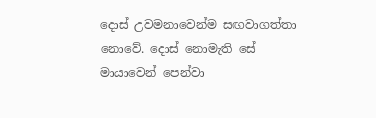දොස් උවමනාවෙන්ම සඟවාගත්තා නොවේ. දොස් නොමැති සේ මායාවෙන් පෙන්වා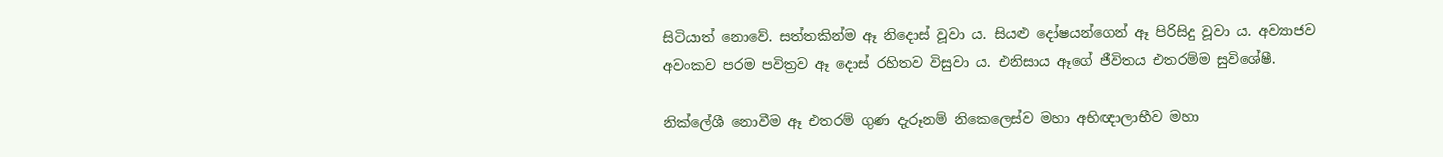සිටියාත් නොවේ. සත්තකින්ම ඈ නිදොස් වූවා ය. සියළු දෝෂයන්ගෙන් ඈ පිරිසිදු වූවා ය. අව්‍යාජව අවංකව පරම පවිත්‍රව ඈ දොස් රහිතව විසුවා ය. එනිසාය ඈගේ ජීවිතය එතරම්ම සුවිශේෂී.

නික්ලේශී නොවීම ඈ එතරම් ගුණ දැරූනම් නිකෙලෙස්ව මහා අභිඥාලාභීව මහා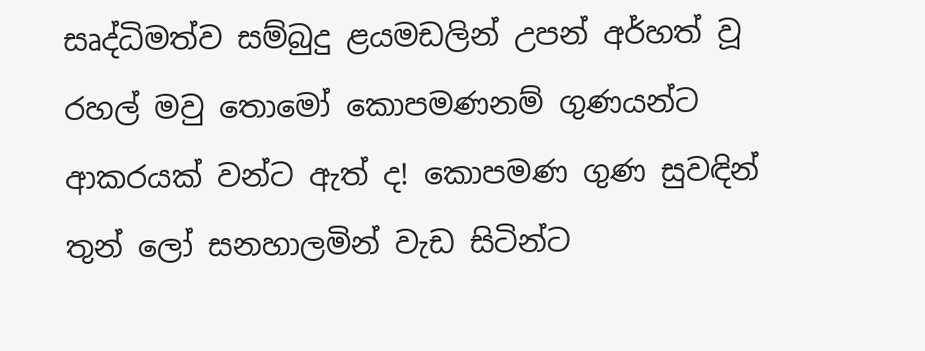සෘද්ධිමත්ව සම්බුදු ළයමඩලින් උපන් අර්හත් වූ රහල් මවු තොමෝ කොපමණනම් ගුණයන්ට ආකරයක් වන්ට ඇත් ද! කොපමණ ගුණ සුවඳින් තුන් ලෝ සනහාලමින් වැඩ සිටින්ට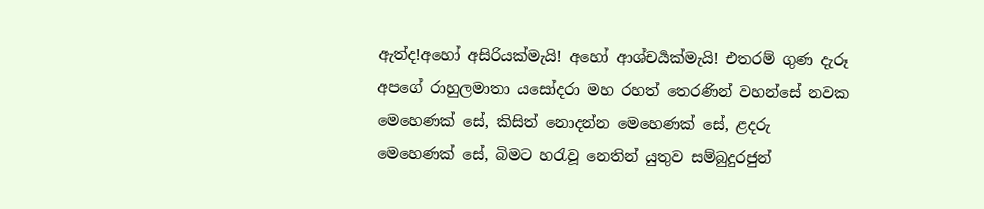ඇත්ද!අහෝ අසිරියක්මැයි! අහෝ ආශ්චර්‍යක්මැයි! එතරම් ගුණ දැරූ අපගේ රාහුලමාතා යසෝදරා මහ රහත් තෙරණින් වහන්සේ නවක මෙහෙණක් සේ, කිසිත් නොදන්න මෙහෙණක් සේ, ළදරු මෙහෙණක් සේ, බිමට හරැවූ නෙතින් යුතුව සම්බුදුරජුන්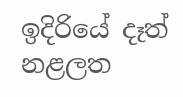ඉදිරියේ දෑත් නළලත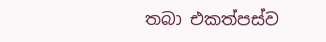තබා එකත්පස්ව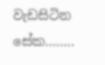වැඩසිටින සේක……..